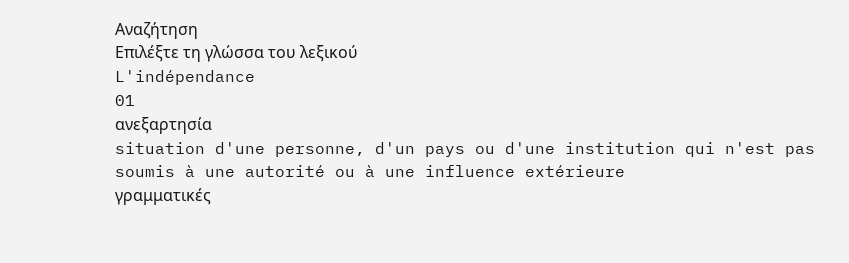Αναζήτηση
Επιλέξτε τη γλώσσα του λεξικού
L'indépendance
01
ανεξαρτησία
situation d'une personne, d'un pays ou d'une institution qui n'est pas soumis à une autorité ou à une influence extérieure
γραμματικές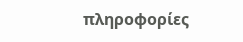πληροφορίες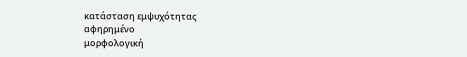κατάσταση εμψυχότητας
αφηρημένο
μορφολογική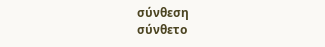σύνθεση
σύνθετο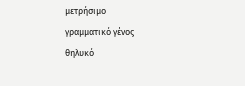μετρήσιμο
γραμματικό γένος
θηλυκό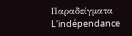Παραδείγματα
L'indépendance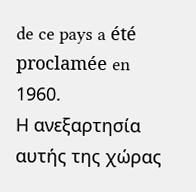de ce pays a été proclamée en 1960.
Η ανεξαρτησία αυτής της χώρας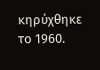κηρύχθηκε το 1960.